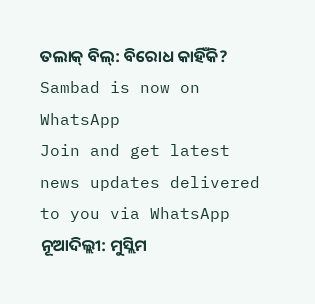ତଲାକ୍ ବିଲ୍: ବିରୋଧ କାହିଁକି?
Sambad is now on WhatsApp
Join and get latest news updates delivered to you via WhatsApp
ନୂଆଦିଲ୍ଲୀ: ମୁସ୍ଲିମ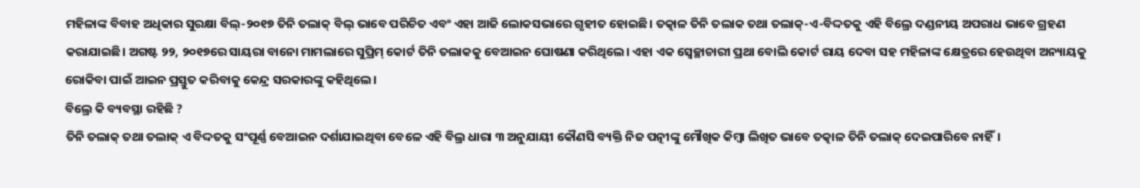ମହିଳାଙ୍କ ବିବାହ ଅଧିକାର ସୁରକ୍ଷା ବିଲ୍-୨୦୧୭ ତିନି ତଲାକ୍ ବିଲ୍ ଭାବେ ପରିଚିତ ଏବଂ ଏହା ଆଜି ଲୋକସଭାରେ ଗୃହୀତ ହୋଇଛି। ତତ୍କାଳ ତିନି ତଲାକ ତଥା ତଲାକ୍-ଏ-ବିଦ୍ଦତକୁ ଏହି ବିଲ୍ରେ ଦଣ୍ଡନୀୟ ଅପରାଧ ଭାବେ ଗ୍ରହଣ କରାଯାଇଛି। ଅଗଷ୍ଟ ୨୨, ୨୦୧୭ରେ ସାୟରା ବାନୋ ମାମଲାରେ ସୁପ୍ରିମ୍ କୋର୍ଟ ତିନି ତଲାକକୁ ବେଆଇନ ଘୋଷଣା କରିଥିଲେ। ଏହା ଏକ ସ୍ୱେଚ୍ଛାଚାରୀ ପ୍ରଥା ବୋଲି କୋର୍ଟ ରାୟ ଦେବା ସହ ମହିଳାଙ୍କ କ୍ଷେତ୍ରରେ ହେଉଥିବା ଅନ୍ୟାୟକୁ ରୋକିବା ପାଇଁ ଆଇନ ପ୍ରସ୍ତୁତ କରିବାକୁ କେନ୍ଦ୍ର ସରକାରଙ୍କୁ କହିଥିଲେ।
ବିଲ୍ରେ କି ବ୍ୟବସ୍ଥା ରହିଛି ?
ତିନି ତଲାକ୍ ତଥା ତଲାକ୍ ଏ ବିଦ୍ଦତକୁ ସଂପୂର୍ଣ୍ଣ ବେଆଇନ ଦର୍ଶାଯାଇଥିବା ବେଳେ ଏହି ବିଲ୍ର ଧାରା ୩ ଅନୁଯାୟୀ କୌଣସି ବ୍ୟକ୍ତି ନିଜ ପତ୍ନୀଙ୍କୁ ମୌଖିକ କିମ୍ବା ଲିଖିତ ଭାବେ ତତ୍କାଳ ତିନି ତଲାକ୍ ଦେଇପାରିବେ ନାହିଁ।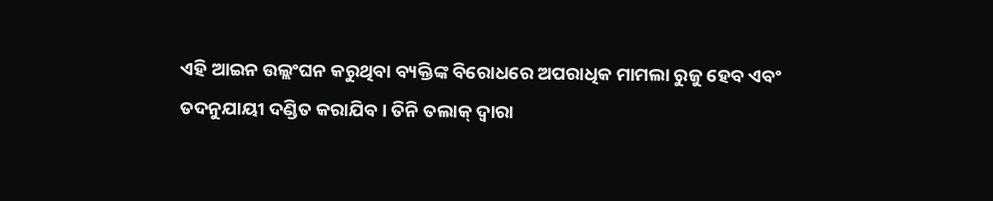ଏହି ଆଇନ ଉଲ୍ଲଂଘନ କରୁଥିବା ବ୍ୟକ୍ତିଙ୍କ ବିରୋଧରେ ଅପରାଧିକ ମାମଲା ରୁଜୁ ହେବ ଏବଂ ତଦନୁଯାୟୀ ଦଣ୍ଡିତ କରାଯିବ। ତିନି ତଲାକ୍ ଦ୍ୱାରା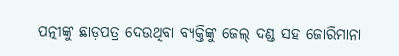ପତ୍ନୀଙ୍କୁ ଛାଡ଼ପତ୍ର ଦେଉଥିବା ବ୍ୟକ୍ତିଙ୍କୁ ଜେଲ୍ ଦଣ୍ଡ ସହ ଜୋରିମାନା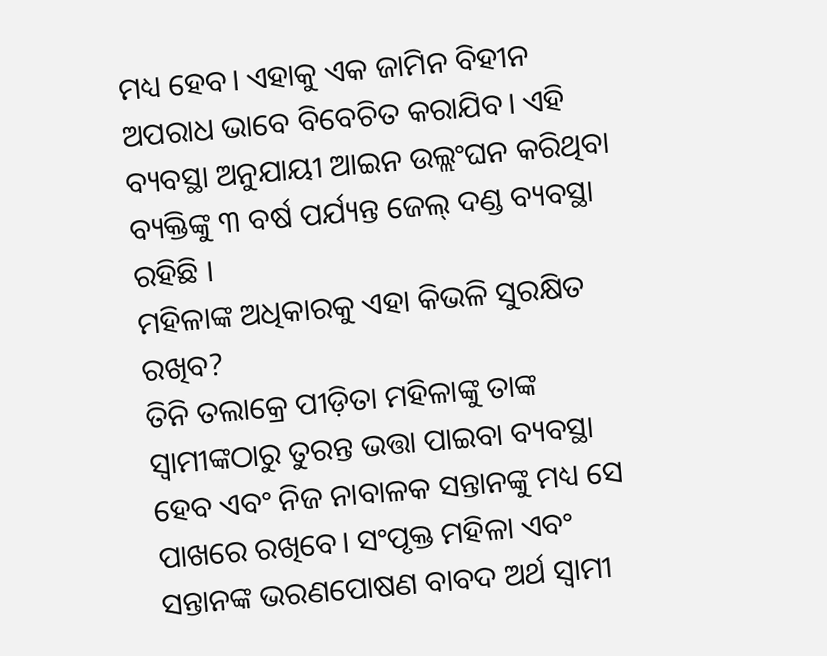ମଧ୍ୟ ହେବ। ଏହାକୁ ଏକ ଜାମିନ ବିହୀନ ଅପରାଧ ଭାବେ ବିବେଚିତ କରାଯିବ। ଏହି ବ୍ୟବସ୍ଥା ଅନୁଯାୟୀ ଆଇନ ଉଲ୍ଲଂଘନ କରିଥିବା ବ୍ୟକ୍ତିଙ୍କୁ ୩ ବର୍ଷ ପର୍ଯ୍ୟନ୍ତ ଜେଲ୍ ଦଣ୍ଡ ବ୍ୟବସ୍ଥା ରହିଛି ।
ମହିଳାଙ୍କ ଅଧିକାରକୁ ଏହା କିଭଳି ସୁରକ୍ଷିତ ରଖିବ?
ତିନି ତଲାକ୍ରେ ପୀଡ଼ିତା ମହିଳାଙ୍କୁ ତାଙ୍କ ସ୍ୱାମୀଙ୍କଠାରୁ ତୁରନ୍ତ ଭତ୍ତା ପାଇବା ବ୍ୟବସ୍ଥା ହେବ ଏବଂ ନିଜ ନାବାଳକ ସନ୍ତାନଙ୍କୁ ମଧ୍ୟ ସେ ପାଖରେ ରଖିବେ। ସଂପୃକ୍ତ ମହିଳା ଏବଂ ସନ୍ତାନଙ୍କ ଭରଣପୋଷଣ ବାବଦ ଅର୍ଥ ସ୍ୱାମୀ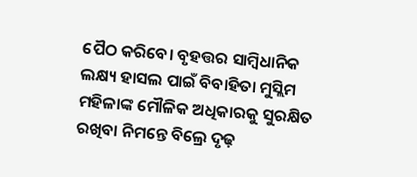ପୈଠ କରିବେ। ବୃହତ୍ତର ସାମ୍ବିଧାନିକ ଲକ୍ଷ୍ୟ ହାସଲ ପାଇଁ ବିବାହିତା ମୁସ୍ଲିମ ମହିଳାଙ୍କ ମୌଳିକ ଅଧିକାରକୁ ସୁରକ୍ଷିତ ରଖିବା ନିମନ୍ତେ ବିଲ୍ରେ ଦୃଢ଼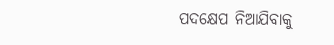ପଦକ୍ଷେପ ନିଆଯିବାକୁ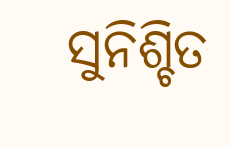ସୁନିଶ୍ଚିତ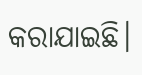କରାଯାଇଛି।